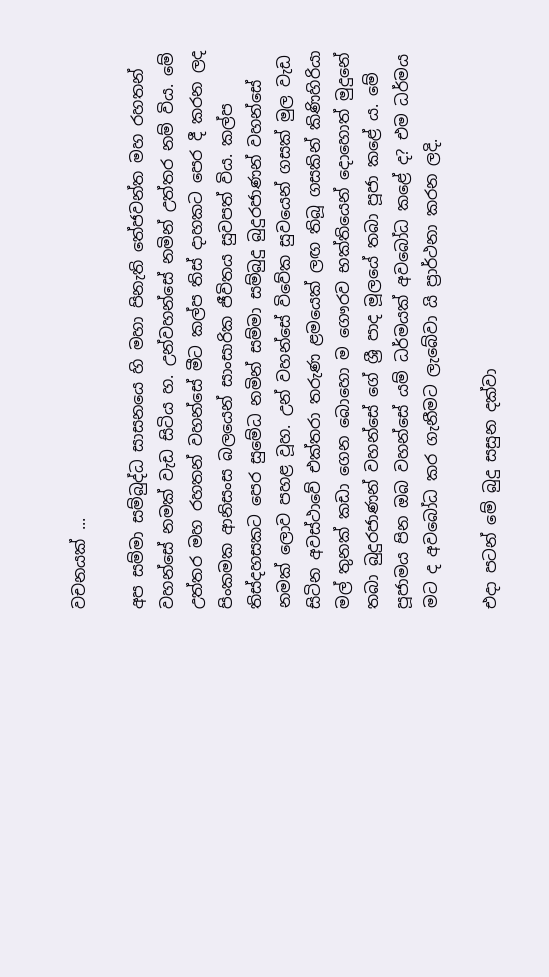වචනයක් ...

අප සම්මා සම්බුද්ධ සාසනයෙ හි මහා පිනැති තේජවන්ත මහ රහතන් වහන්සේ නමක් වැඩ සිටිය හ. උන්වහන්සේ නමින් උත්තර නම් විය. මේ උත්තර මහ රහතන් වහන්සේ මීට කල්ප තිස් දාහකට පෙර දී කරන ලද පිංකමක ආනිසංස බලයෙන් සාංසාරික ජීවිතය සුවපත් විය. කල්ප තිස්දහසකට පෙර සුමේධ නමින් සම්මා සම්බුදු බුදුරජාණන් වහන්සේ නමක් ලොව පහළ වූහ. උන් වහන්සේ විවේක සුවයෙන් ගසක් මුල වැඩ සිටින අවස්ථාවේ එක්තරා තරුණ ළමයෙක් ලඟ තිබූ ගසකින් කිණිහිරියා මල් තුනක් කඩා ගෙන බොහො ම ගෞරව භක්තියෙන් දොහොත් මුදුනේ තබා බුදුරජාණන් වහන්සේ ගේ ශ්‍රී පාද මූලයේ තබා පූජා කළේ ය. මේ පූජාමය පින ඔබ වහන්සේ යම් ධර්මයක් අවබෝධ කළේ ද? එම ධර්මය මට ද අවබෝධ කර ගැනීමට ලැබේවා යි ප්‍රාර්ථනා කරන ලදි.

එදා පටන් මේ බුදු සසුන දක්වා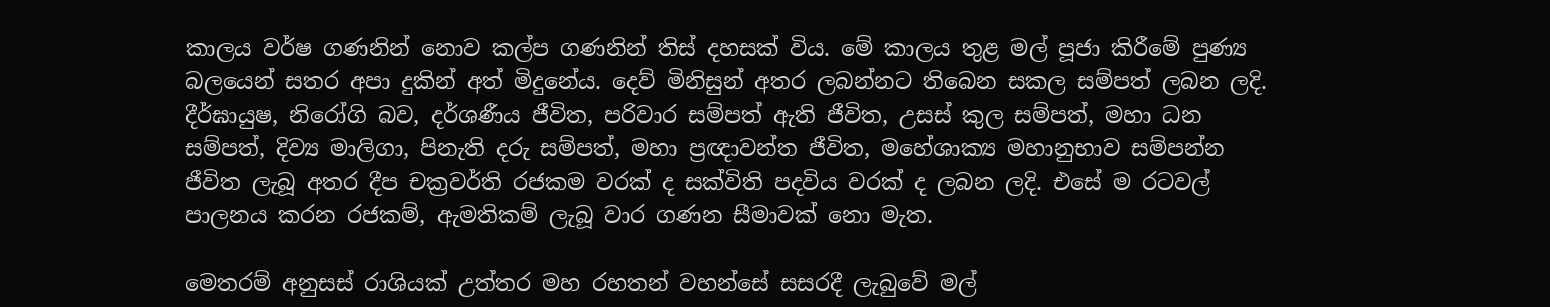කාලය වර්ෂ ගණනින් නොව කල්ප ගණනින් තිස් දහසක් විය. මේ කාලය තුළ මල් පූජා කිරීමේ පුණ්‍ය බලයෙන් සතර අපා දුකින් අත් මිදුනේය. දෙව් මිනිසුන් අතර ලබන්නට තිබෙන සකල සම්පත් ලබන ලදි. දීර්ඝායුෂ, නිරෝගි බව, දර්ශණීය ජීවිත, පරිවාර සම්පත් ඇති ජීවිත, උසස් කුල සම්පත්, මහා ධන සම්පත්, දිව්‍ය මාලිගා, පිනැති දරු සම්පත්, මහා ප්‍රඥාවන්ත ජීවිත, මහේශාක්‍ය මහානුභාව සම්පන්න ජීවිත ලැබූ අතර දීප චක්‍රවර්ති රජකම වරක් ද සක්විති පදවිය වරක් ද ලබන ලදි. එසේ ම රටවල් පාලනය කරන රජකම්, ඇමතිකම් ලැබූ වාර ගණන සීමාවක් නො මැත.

මෙතරම් අනුසස් රාශියක් උත්තර මහ රහතන් වහන්සේ සසරදී ලැබුවේ මල්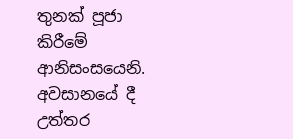තුනක් පූජා කිරීමේ ආනිසංසයෙනි. අවසානයේ දී උත්තර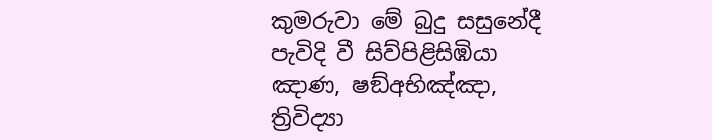කුමරුවා මේ බුදු සසුනේදී පැවිදි වී සිව්පිළිසිඹියා ඤාණ, ෂඞ්අභිඤ්ඤා, ත්‍රිවිද්‍යා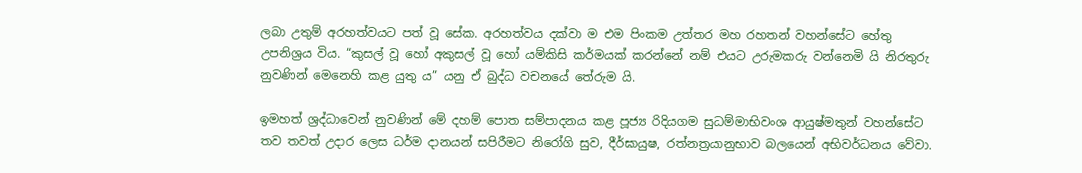ලබා උතුම් අරහත්වයට පත් වූ සේක. අරහත්වය දක්වා ම එම පිංකම උත්තර මහ රහතන් වහන්සේට හේතු උපනිශ්‍රය විය. “කුසල් වූ හෝ අකුසල් වූ හෝ යම්කිසි කර්මයක් කරන්නේ නම් එයට උරුමකරු වන්නෙමි යි නිරතුරු නුවණින් මෙනෙහි කළ යුතු ය” යනු ඒ බුද්ධ වචනයේ තේරුම යි.

ඉමහත් ශ්‍රද්ධාවෙන් නුවණින් මේ දහම් පොත සම්පාදනය කළ පූජ්‍ය රිදියගම සුධම්මාභිවංශ ආයුෂ්මතුන් වහන්සේට තව තවත් උදාර ලෙස ධර්ම දානයන් සපිරීමට නිරෝගි සුව, දීර්ඝායුෂ, රත්නත්‍රයානුභාව බලයෙන් අභිවර්ධනය වේවා.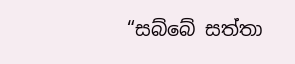“සබ්බේ සත්තා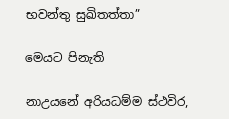භවන්තු සුඛිතත්තා”

මෙයට පිනැති

නාඋයනේ අරියධම්ම ස්ථවිර,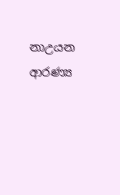නාඋයන ආරණ්‍ය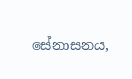සේනාසනය,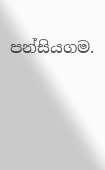පන්සියගම.